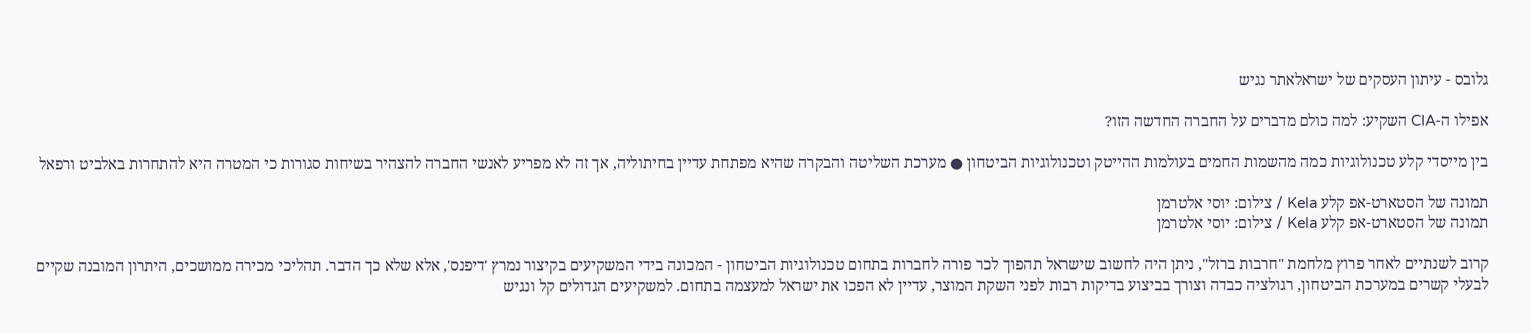גלובס - עיתון העסקים של ישראלאתר נגיש

אפילו ה-CIA השקיע: למה כולם מדברים על החברה החדשה הזו?

בין מייסדי קלע טכנולוגיות כמה מהשמות החמים בעולמות ההייטק וטכנולוגיות הביטחון ● מערכת השליטה והבקרה שהיא מפתחת עדיין בחיתוליה, אך זה לא מפריע לאנשי החברה להצהיר בשיחות סגורות כי המטרה היא להתחרות באלביט ורפאל

תמונה של הסטארט-אפ קלע Kela / צילום: יוסי אלטרמן
תמונה של הסטארט-אפ קלע Kela / צילום: יוסי אלטרמן

קרוב לשנתיים לאחר פרוץ מלחמת "חרבות ברזל", ניתן היה לחשוב שישראל תהפוך לכר פורה לחברות בתחום טכנולוגיות הביטחון - המכונה בידי המשקיעים בקיצור נמרץ 'דיפנס', אלא שלא כך הדבר. תהליכי מכירה ממושכים, היתרון המובנה שקיים לבעלי קשרים במערכת הביטחון, רגולציה כבדה וצורך בביצוע בדיקות רבות לפני השקת המוצר, עדיין לא הפכו את ישראל למעצמה בתחום. למשקיעים הגדולים קל ונגיש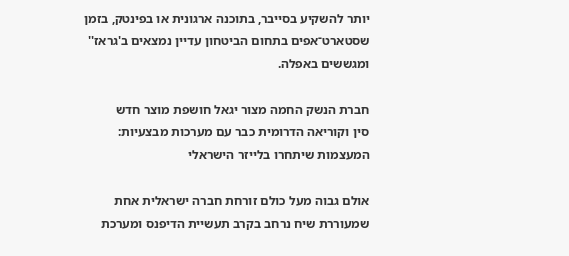יותר להשקיע בסייבר, בתוכנה ארגונית או בפינטק, בזמן שסטארט־אפים בתחום הביטחון עדיין נמצאים ב'גראז'' ומגששים באפלה.

חברת הנשק החמה מצור יגאל חושפת מוצר חדש
סין וקוריאה הדרומית כבר עם מערכות מבצעיות: המעצמות שיתחרו בלייזר הישראלי

אולם גבוה מעל כולם זורחת חברה ישראלית אחת שמעוררת שיח נרחב בקרב תעשיית הדיפנס ומערכת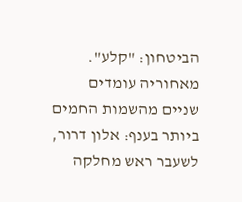הביטחון: "קלע". מאחוריה עומדים שניים מהשמות החמים ביותר בענף: אלון דרור, לשעבר ראש מחלקה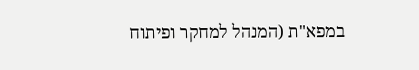במפא"ת (המנהל למחקר ופיתוח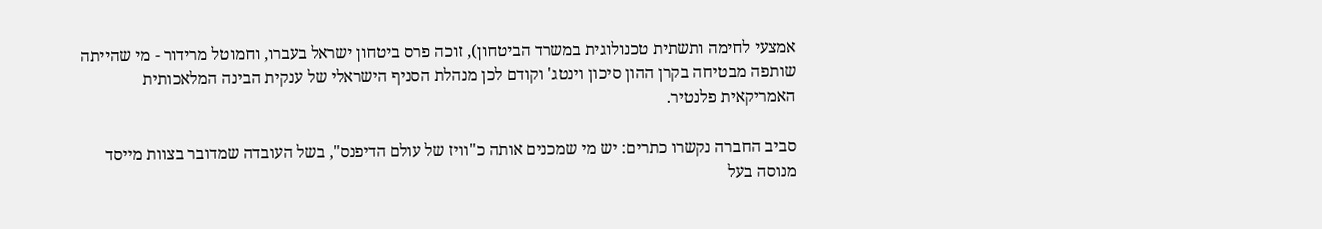אמצעי לחימה ותשתית טכנולוגית במשרד הביטחון), זוכה פרס ביטחון ישראל בעברו, וחמוטל מרידור - מי שהייתה שותפה מבטיחה בקרן ההון סיכון וינטג' וקודם לכן מנהלת הסניף הישראלי של ענקית הבינה המלאכותית האמריקאית פלנטיר.

סביב החברה נקשרו כתרים: יש מי שמכנים אותה כ"וויז של עולם הדיפנס", בשל העובדה שמדובר בצוות מייסד מנוסה בעל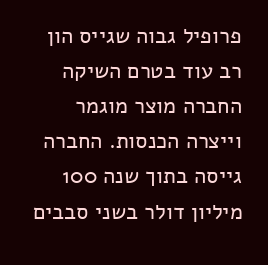פרופיל גבוה שגייס הון רב עוד בטרם השיקה החברה מוצר מוגמר וייצרה הכנסות. החברה גייסה בתוך שנה 100 מיליון דולר בשני סבבים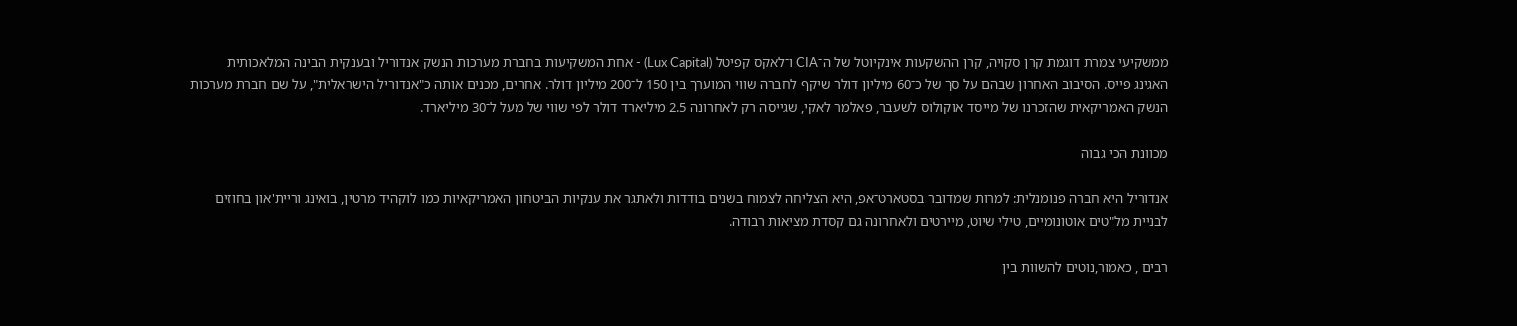ממשקיעי צמרת דוגמת קרן סקויה, קרן ההשקעות אינקיוטל של ה־CIA ו־לאקס קפיטל (Lux Capital) - אחת המשקיעות בחברת מערכות הנשק אנדוריל ובענקית הבינה המלאכותית האגינג פייס. הסיבוב האחרון שבהם על סך של כ־60 מיליון דולר שיקף לחברה שווי המוערך בין 150 ל־200 מיליון דולר. אחרים, מכנים אותה כ"אנדוריל הישראלית", על שם חברת מערכות הנשק האמריקאית שהזכרנו של מייסד אוקולוס לשעבר, פאלמר לאקי, שגייסה רק לאחרונה 2.5 מיליארד דולר לפי שווי של מעל ל־30 מיליארד.

מכוונת הכי גבוה

אנדוריל היא חברה פנומנלית: למרות שמדובר בסטארט־אפ, היא הצליחה לצמוח בשנים בודדות ולאתגר את ענקיות הביטחון האמריקאיות כמו לוקהיד מרטין, בואינג וריית'און בחוזים לבניית מל"טים אוטונומיים, טילי שיוט, מיירטים ולאחרונה גם קסדת מציאות רבודה.

רבים , כאמור,נוטים להשוות בין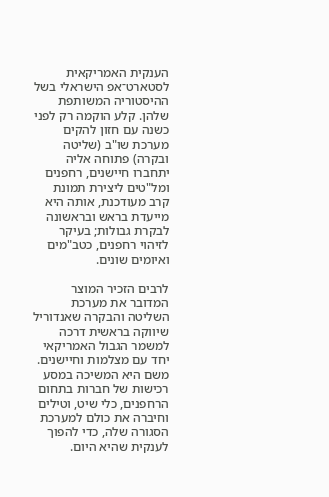הענקית האמריקאית לסטארט־אפ הישראלי בשל ההיסטוריה המשותפת שלהן. קלע הוקמה רק לפני כשנה עם חזון להקים מערכת שו"ב (שליטה ובקרה) פתוחה אליה יתחברו חיישנים, רחפנים ומל"טים ליצירת תמונת קרב מעודכנת, אותה היא מייעדת בראש ובראשונה לבקרת גבולות; בעיקר לזיהוי רחפנים, כטב"מים ואיומים שונים.

לרבים הזכיר המוצר המדובר את מערכת השליטה והבקרה שאנדוריל שיווקה בראשית דרכה למשמר הגבול האמריקאי יחד עם מצלמות וחיישנים. משם היא המשיכה במסע רכישות של חברות בתחום הרחפנים, כלי שיט, וטילים וחיברה את כולם למערכת הסגורה שלה, כדי להפוך לענקית שהיא היום.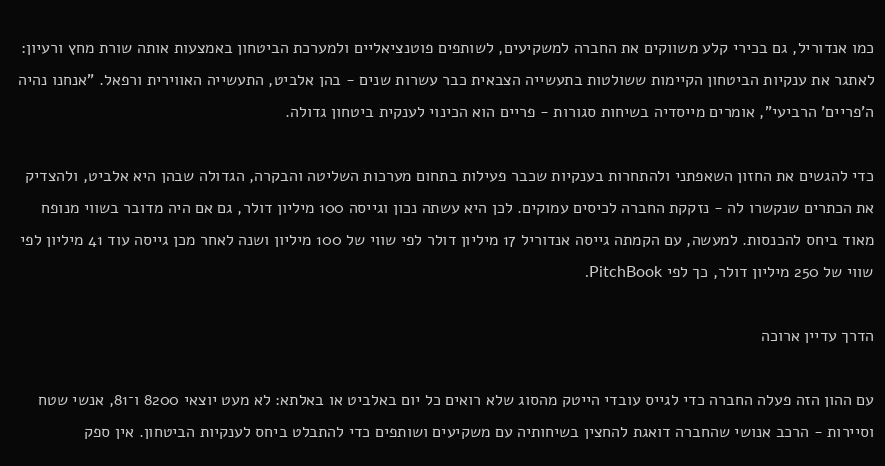כמו אנדוריל, גם בכירי קלע משווקים את החברה למשקיעים, לשותפים פוטנציאליים ולמערכת הביטחון באמצעות אותה שורת מחץ ורעיון: לאתגר את ענקיות הביטחון הקיימות ששולטות בתעשייה הצבאית כבר עשרות שנים - בהן אלביט, התעשייה האווירית ורפאל. "אנחנו נהיה ה'פריים' הרביעי", אומרים מייסדיה בשיחות סגורות - פריים הוא הכינוי לענקית ביטחון גדולה.

כדי להגשים את החזון השאפתני ולהתחרות בענקיות שכבר פעילות בתחום מערכות השליטה והבקרה, הגדולה שבהן היא אלביט, ולהצדיק את הכתרים שנקשרו לה - נזקקת החברה לכיסים עמוקים. לכן היא עשתה נכון וגייסה 100 מיליון דולר, גם אם היה מדובר בשווי מנופח מאוד ביחס להכנסות. למעשה, עם הקמתה גייסה אנדוריל 17 מיליון דולר לפי שווי של 100 מיליון ושנה לאחר מכן גייסה עוד 41 מיליון לפי שווי של 250 מיליון דולר, כך לפי PitchBook.

הדרך עדיין ארוכה

עם ההון הזה פעלה החברה כדי לגייס עובדי הייטק מהסוג שלא רואים כל יום באלביט או באלתא: לא מעט יוצאי 8200 ו־81, אנשי שטח וסיירות - הרכב אנושי שהחברה דואגת להחצין בשיחותיה עם משקיעים ושותפים כדי להתבלט ביחס לענקיות הביטחון. אין ספק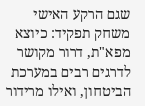שגם הרקע האישי משחק תפקיד: כיוצא מפא"ת, דרור מקושר לדרגים רבים במערכת הביטחון, ואילו מרידור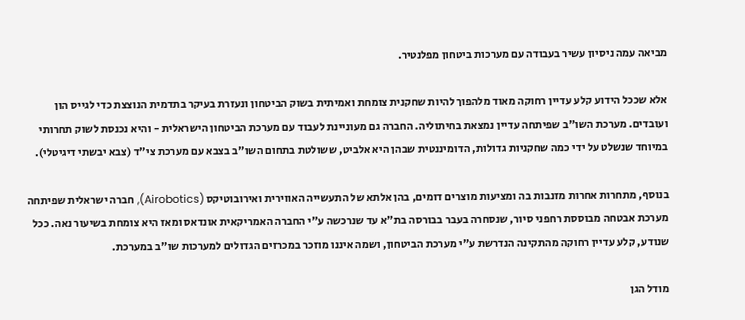מביאה עמה ניסיון עשיר בעבודה עם מערכות ביטחון מפלנטיר.

אלא שככל הידוע קלע עדיין רחוקה מאוד מלהפוך להיות שחקנית צומחת ואמיתית בשוק הביטחון ונעזרת בעיקר בתדמית הנוצצת כדי לגייס הון ועובדים. מערכת השו"ב שפיתחה עדיין נמצאת בחיתוליה. החברה גם מעוניינת לעבוד עם מערכת הביטחון הישראלית - והיא נכנסת לשוק תחרותי במיוחד שנשלט על ידי כמה שחקניות גדולות, הדומיננטית שבהן היא אלביט, ששולטת בתחום השו"ב בצבא עם מערכת צי"ד (צבא יבשתי דיגיטלי).

בנוסף, מתחרות אחרות מזנבות בה ומציעות מוצרים דומים, בהן אלתא של התעשייה האווירית ואירובוטיקס (Airobotics), חברה ישראלית שפיתחה מערכת אבטחה מבוססת רחפני סיור, שנסחרה בעבר בבורסה בת"א עד שנרכשה ע"י החברה האמריקאית אונדאס ומאז היא צומחת בשיעור נאה. ככל שנודע, קלע עדיין רחוקה מהתקינה הנדרשת ע"י מערכת הביטחון, ושמה איננו מוזכר במכרזים הגדולים למערכות שו"ב במערכת.

מודל הגן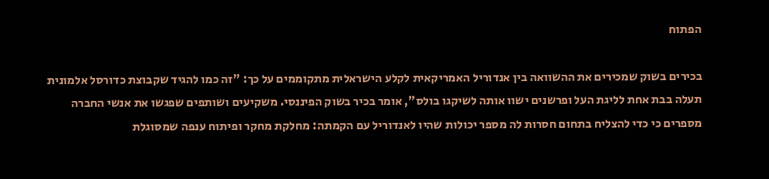הפתוח

בכירים בשוק שמכירים את ההשוואה בין אנדוריל האמריקאית לקלע הישראלית מתקוממים על כך: "זה כמו להגיד שקבוצת כדורסל אלמונית תעלה בבת אחת לליגת העל ופרשנים ישוו אותה לשיקגו בולס", אומר בכיר בשוק הפיננסי. משקיעים ושותפים שפגשו את אנשי החברה מספרים כי כדי להצליח בתחום חסרות לה מספר יכולות שהיו לאנדוריל עם הקמתה: מחלקת מחקר ופיתוח ענפה שמסוגלת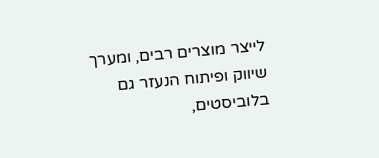לייצר מוצרים רבים, ומערך שיווק ופיתוח הנעזר גם בלוביסטים,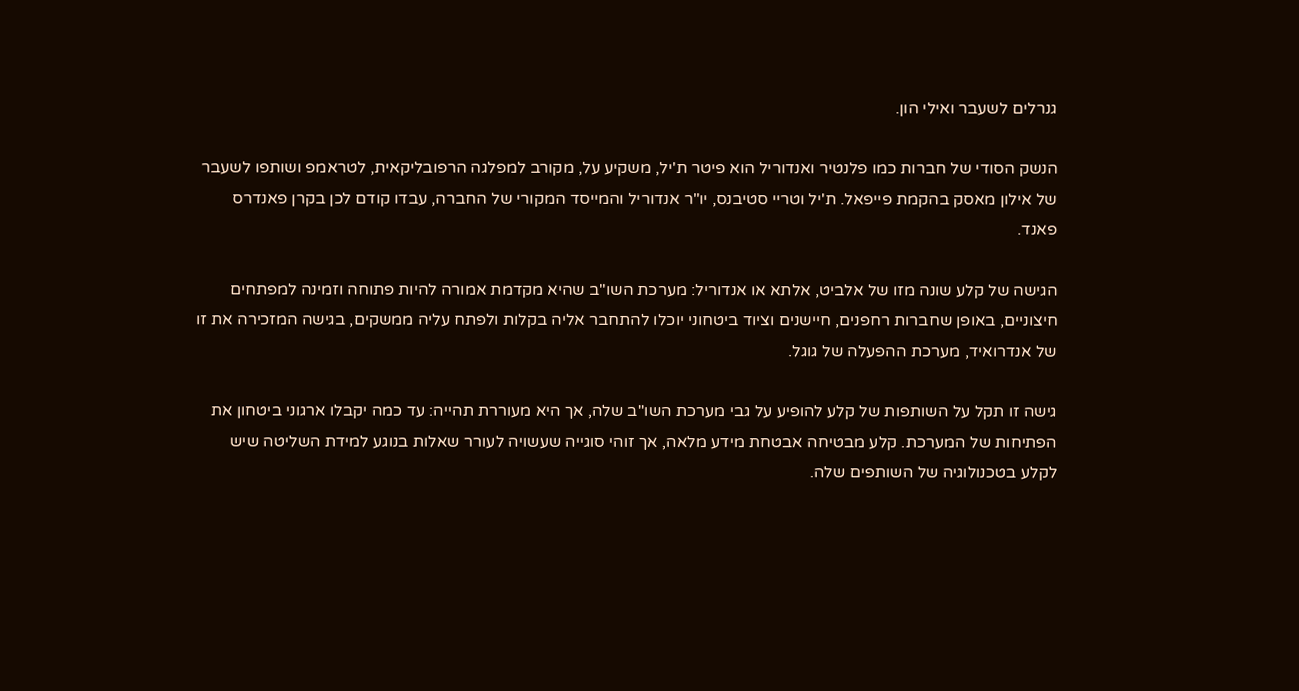גנרלים לשעבר ואילי הון.

הנשק הסודי של חברות כמו פלנטיר ואנדוריל הוא פיטר ת'יל, משקיע על, מקורב למפלגה הרפובליקאית, לטראמפ ושותפו לשעבר של אילון מאסק בהקמת פייפאל. ת'יל וטריי סטיבנס, יו"ר אנדוריל והמייסד המקורי של החברה, עבדו קודם לכן בקרן פאנדרס פאנד.

הגישה של קלע שונה מזו של אלביט, אלתא או אנדוריל: מערכת השו"ב שהיא מקדמת אמורה להיות פתוחה וזמינה למפתחים חיצוניים, באופן שחברות רחפנים, חיישנים וציוד ביטחוני יוכלו להתחבר אליה בקלות ולפתח עליה ממשקים, בגישה המזכירה את זו של אנדרואיד, מערכת ההפעלה של גוגל.

גישה זו תקל על השותפות של קלע להופיע על גבי מערכת השו"ב שלה, אך היא מעוררת תהייה: עד כמה יקבלו ארגוני ביטחון את הפתיחות של המערכת. קלע מבטיחה אבטחת מידע מלאה, אך זוהי סוגייה שעשויה לעורר שאלות בנוגע למידת השליטה שיש לקלע בטכנולוגיה של השותפים שלה.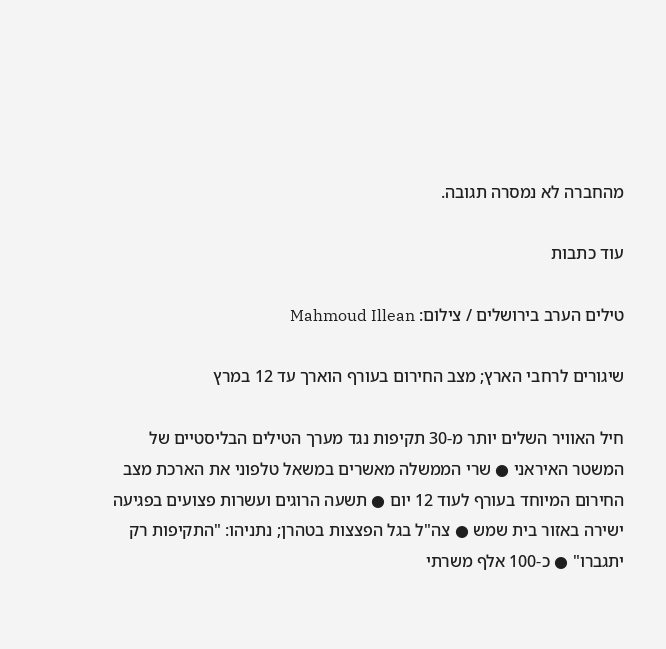מהחברה לא נמסרה תגובה.

עוד כתבות

טילים הערב בירושלים / צילום: Mahmoud Illean

שיגורים לרחבי הארץ; מצב החירום בעורף הוארך עד 12 במרץ

חיל האוויר השלים יותר מ-30 תקיפות נגד מערך הטילים הבליסטיים של המשטר האיראני ● שרי הממשלה מאשרים במשאל טלפוני את הארכת מצב החירום המיוחד בעורף לעוד 12 יום ● תשעה הרוגים ועשרות פצועים בפגיעה ישירה באזור בית שמש ● צה"ל בגל הפצצות בטהרן; נתניהו: "התקיפות רק יתגברו" ● כ-100 אלף משרתי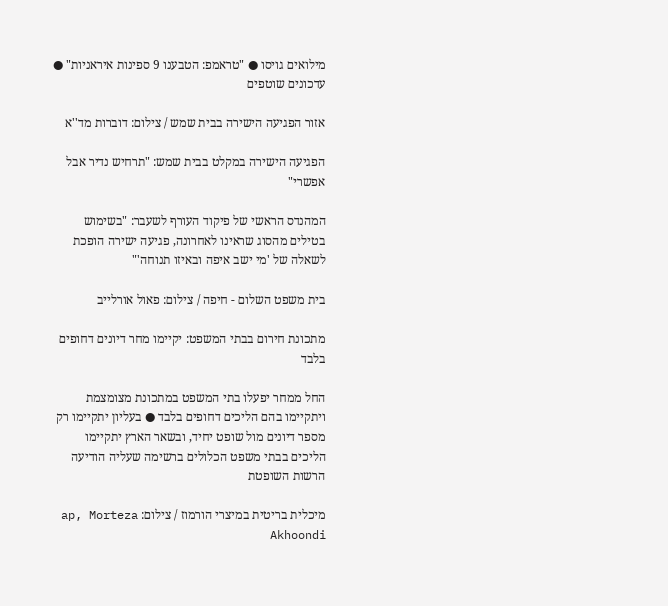מילואים גויסו ● "טראמפ: הטבענו 9 ספינות איראניות" ● עדכונים שוטפים

אזור הפגיעה הישירה בבית שמש / צילום: דוברות מד''א

הפגיעה הישירה במקלט בבית שמש: "תרחיש נדיר אבל אפשרי"

המהנדס הראשי של פיקוד העורף לשעבר: "בשימוש בטילים מהסוג שראינו לאחרונה, פגיעה ישירה הופכת לשאלה של 'מי ישב איפה ובאיזו תנוחה'"

בית משפט השלום - חיפה / צילום: פאול אורלייב

מתכונת חירום בבתי המשפט: יקיימו מחר דיונים דחופים בלבד

החל ממחר יפעלו בתי המשפט במתכונת מצומצמת ויתקיימו בהם הליכים דחופים בלבד ● בעליון יתקיימו רק מספר דיונים מול שופט יחיד, ובשאר הארץ יתקיימו הליכים בבתי משפט הכלולים ברשימה שעליה הודיעה הרשות השופטת

מיכלית בריטית במיצרי הורמוז / צילום: ap, Morteza Akhoondi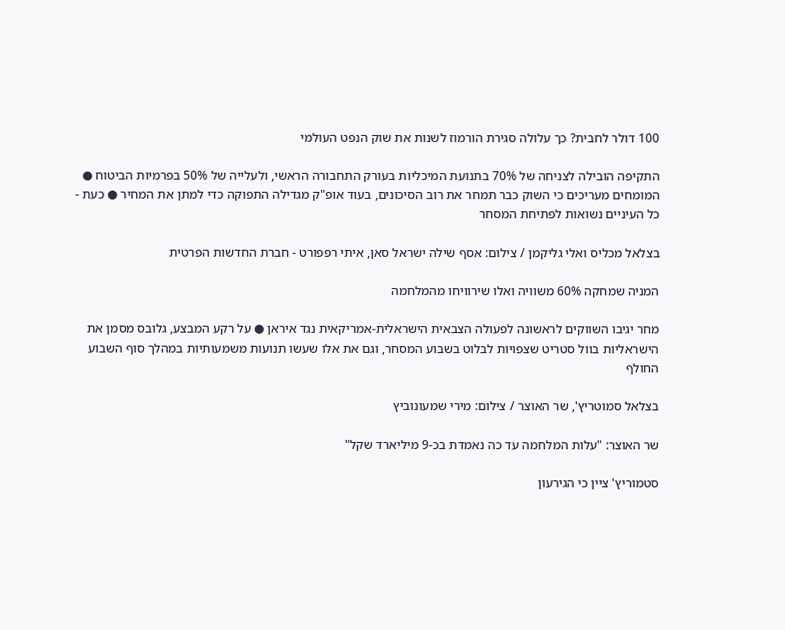100 דולר לחבית? כך עלולה סגירת הורמוז לשנות את שוק הנפט העולמי

התקיפה הובילה לצניחה של 70% בתנועת המיכליות בעורק התחבורה הראשי, ולעלייה של 50% בפרמיות הביטוח ● המומחים מעריכים כי השוק כבר תמחר את רוב הסיכונים, בעוד אופ"ק מגדילה התפוקה כדי למתן את המחיר ● כעת - כל העיניים נשואות לפתיחת המסחר

בצלאל מכליס ואלי גליקמן / צילום: אסף שילה ישראל סאן, איתי רפפורט - חברת החדשות הפרטית

המניה שמחקה 60% משוויה ואלו שירוויחו מהמלחמה

מחר יגיבו השווקים לראשונה לפעולה הצבאית הישראלית-אמריקאית נגד איראן ● על רקע המבצע, גלובס מסמן את הישראליות בוול סטריט שצפויות לבלוט בשבוע המסחר, וגם את אלו שעשו תנועות משמעותיות במהלך סוף השבוע החולף

בצלאל סמוטריץ', שר האוצר / צילום: מירי שמעונוביץ

שר האוצר: "עלות המלחמה עד כה נאמדת בכ-9 מיליארד שקל"

סטמוריץ' ציין כי הגירעון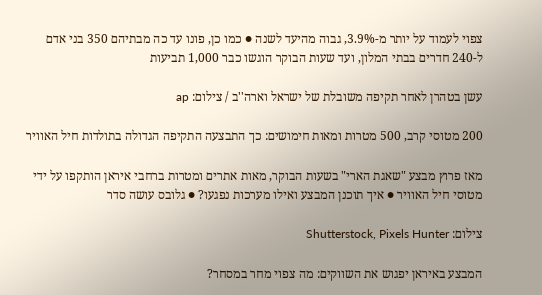צפוי לעמוד על יותר מ-3.9%, גבוה מהיעד לשנה ● כמו כן, פונו עד כה מבתיהם 350 בני אדם ל-240 חדרים בבתי המלון, ועד שעות הבוקר הוגשו כבר 1,000 תביעות

עשן בטהרן לאחר תקיפה משובלת של ישראל וארה''ב / צילום: ap

200 מטוסי קרב, 500 מטרות ומאות חימושים: כך התבצעה התקיפה הגדולה בתולדות חיל האוויר

מאז פרוץ מבצע "שאגת הארי" בשעות הבוקר, מאות אתרים ומטרות ברחבי איראן הותקפו על ידי מטוסי חיל האוויר ● איך תוכנן המבצע ואילו מערכות נפגעו? ● גלובס עושה סדר

צילום: Shutterstock, Pixels Hunter

המבצע באיראן יפגוש את השווקים: מה צפוי מחר במסחר?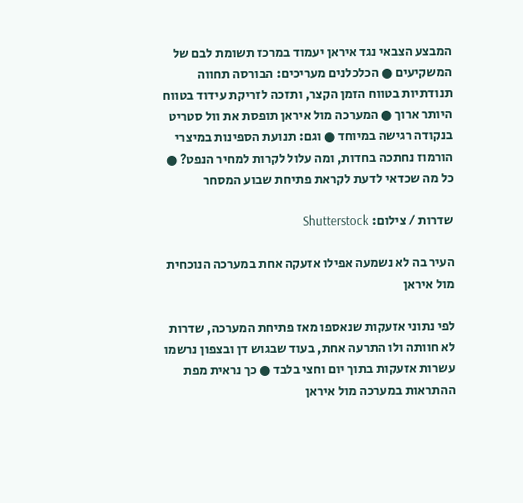המבצע הצבאי נגד איראן יעמוד במרכז תשומת לבם של המשקיעים ● הכלכלנים מעריכים: הבורסה תחווה תנודתיות בטווח הזמן הקצר, ותזכה לזריקת עידוד בטווח היותר ארוך ● המערכה מול איראן תופסת את וול סטריט בנקודה רגישה במיוחד ● וגם: תנועת הספינות במיצרי הורמוז נחתכה בחדות, ומה עלול לקרות למחיר הנפט? ● כל מה שכדאי לדעת לקראת פתיחת שבוע המסחר

שדרות / צילום: Shutterstock

העיר בה לא נשמעה אפילו אזעקה אחת במערכה הנוכחית מול איראן

לפי נתוני אזעקות שנאספו מאז פתיחת המערכה, שדרות לא חוותה ולו התרעה אחת, בעוד שבגוש דן ובצפון נרשמו עשרות אזעקות בתוך יום וחצי בלבד ● כך נראית מפת ההתראות במערכה מול איראן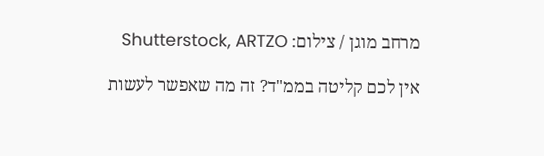מרחב מוגן / צילום: Shutterstock, ARTZO

אין לכם קליטה בממ"ד? זה מה שאפשר לעשות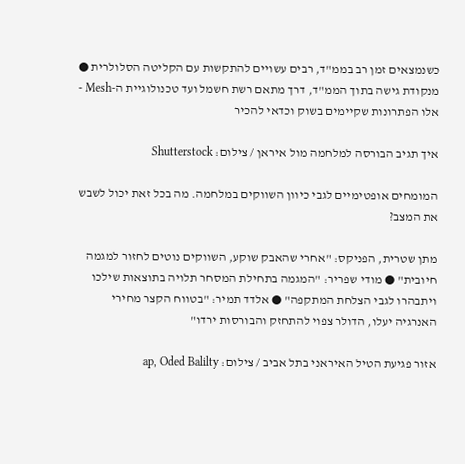כשנמצאים זמן רב בממ"ד, רבים עשויים להתקשות עם הקליטה הסלולרית ● מנקודת גישה בתוך הממ"ד, דרך מתאם רשת חשמל ועד טכנולוגיית ה-Mesh - אלו הפתרונות שקיימים בשוק וכדאי להכיר

איך תגיב הבורסה למלחמה מול איראן / צילום: Shutterstock

המומחים אופטימיים לגבי כיוון השווקים במלחמה. מה בכל זאת יכול לשבש את המצב?

מתן שטרית, הפניקס: "אחרי שהאבק שוקע, השווקים נוטים לחזור למגמה חיובית" ● מודי שפריר: "המגמה בתחילת המסחר תלויה בתוצאות שילכו ויתבהרו לגבי הצלחת המתקפה" ● אלדד תמיר: "בטווח הקצר מחירי האנרגיה יעלו, הדולר צפוי להתחזק והבורסות ירדו"

אזור פגיעת הטיל האיראני בתל אביב / צילום: ap, Oded Balilty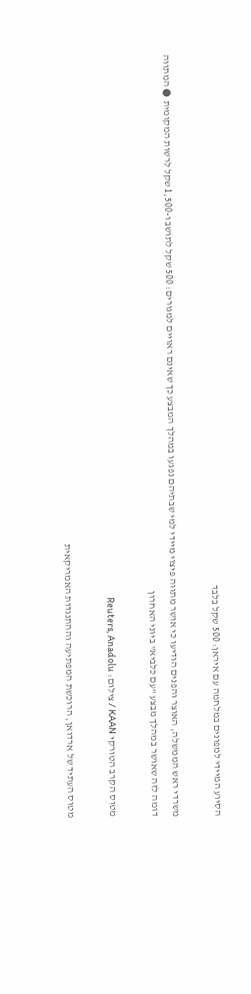הסיוע המיידי למפונים במלחמה עם איראן: 500 שקל בלבד

משרדי ראש הממשלה, האוצר והפנים הודיעו כי אושר מתווה פיצוי מיידי למי שבתיהם נפגעו במהלך המבצע כך שאינם ראויים למגורים: 500 שקל לתושב ו-1,500 שקל לרשות המקומית ● המתווה דומה לזה שאושר במהלך מבצע "עם כלביא" ביוני האחרון

מטוס הקרב הטורקי KAAN / צילום: Reuters, Anadolu

מטוס העתיד של ארדואן, הרוכשת המפתיעה וההתנגדות האמריקאית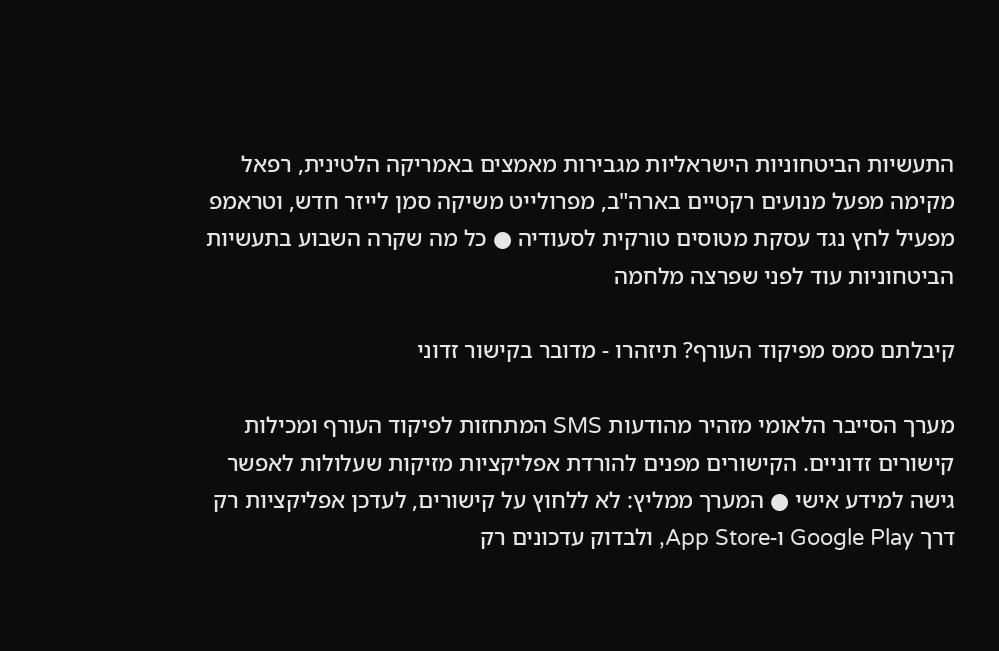התעשיות הביטחוניות הישראליות מגבירות מאמצים באמריקה הלטינית, רפאל מקימה מפעל מנועים רקטיים בארה"ב, מפרולייט משיקה סמן לייזר חדש, וטראמפ מפעיל לחץ נגד עסקת מטוסים טורקית לסעודיה ● כל מה שקרה השבוע בתעשיות הביטחוניות עוד לפני שפרצה מלחמה

קיבלתם סמס מפיקוד העורף? תיזהרו - מדובר בקישור זדוני

מערך הסייבר הלאומי מזהיר מהודעות SMS המתחזות לפיקוד העורף ומכילות קישורים זדוניים. הקישורים מפנים להורדת אפליקציות מזיקות שעלולות לאפשר גישה למידע אישי ● המערך ממליץ: לא ללחוץ על קישורים, לעדכן אפליקציות רק דרך Google Play ו-App Store, ולבדוק עדכונים רק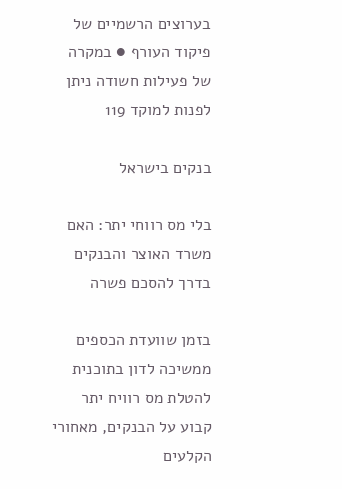בערוצים הרשמיים של פיקוד העורף ● במקרה של פעילות חשודה ניתן לפנות למוקד 119

בנקים בישראל

בלי מס רווחי יתר: האם משרד האוצר והבנקים בדרך להסכם פשרה

בזמן שוועדת הכספים ממשיכה לדון בתוכנית להטלת מס רוויח יתר קבוע על הבנקים, מאחורי הקלעים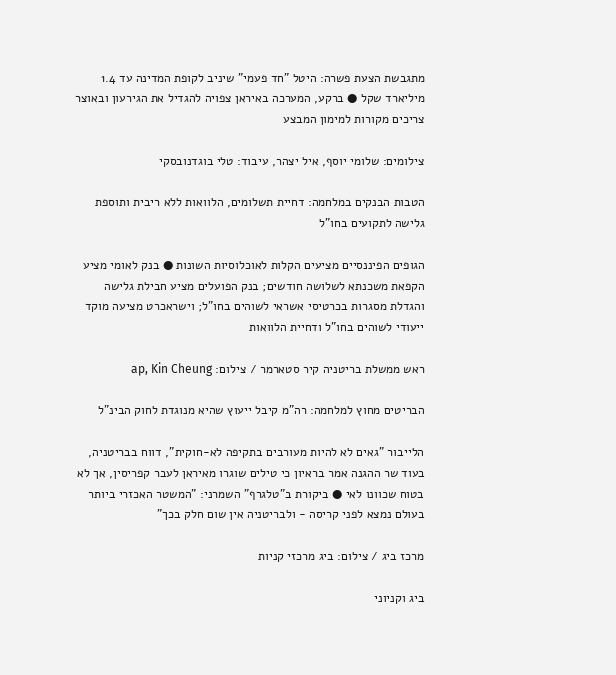מתגבשת הצעת פשרה: היטל "חד פעמי" שיניב לקופת המדינה עד 1.4 מיליארד שקל ● ברקע, המערכה באיראן צפויה להגדיל את הגירעון ובאוצר צריכים מקורות למימון המבצע

צילומים: שלומי יוסף, איל יצהר, עיבוד: טלי בוגדנובסקי

הטבות הבנקים במלחמה: דחיית תשלומים, הלוואות ללא ריבית ותוספת גלישה לתקועים בחו"ל

הגופים הפיננסיים מציעים הקלות לאוכלוסיות השונות ● בנק לאומי מציע הקפאת משכנתא לשלושה חודשים; בנק הפועלים מציע חבילת גלישה והגדלת מסגרות בכרטיסי אשראי לשוהים בחו"ל; וישראכרט מציעה מוקד ייעודי לשוהים בחו"ל ודחיית הלוואות

ראש ממשלת בריטניה קיר סטארמר / צילום: ap, Kin Cheung

הבריטים מחוץ למלחמה: רה"מ קיבל ייעוץ שהיא מנוגדת לחוק הבינ"ל

הלייבור "גאים לא להיות מעורבים בתקיפה לא-חוקית", דווח בבריטניה, בעוד שר ההגנה אמר בראיון כי טילים שוגרו מאיראן לעבר קפריסין, אך לא בטוח שכוונו לאי ● ביקורת ב"טלגרף" השמרני: "המשטר האכזרי ביותר בעולם נמצא לפני קריסה - ולבריטניה אין שום חלק בכך"

מרכז ביג / צילום: ביג מרכזי קניות

ביג וקניוני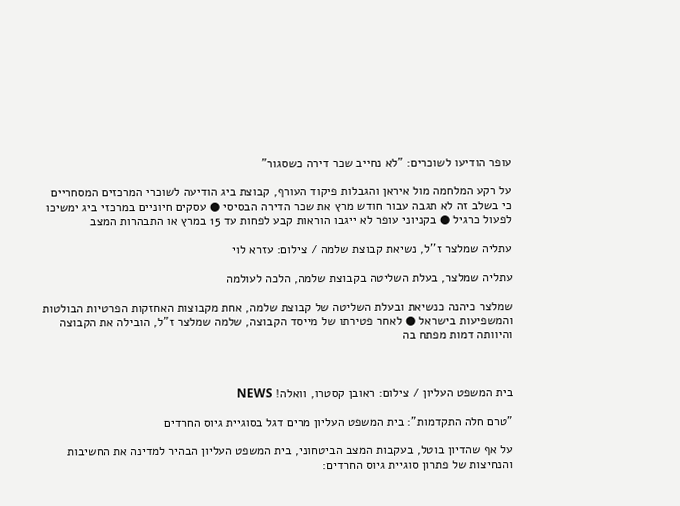עופר הודיעו לשוכרים: "לא נחייב שכר דירה כשסגור"

על רקע המלחמה מול איראן והגבלות פיקוד העורף, קבוצת ביג הודיעה לשוכרי המרכזים המסחריים כי בשלב זה לא תגבה עבור חודש מרץ את שכר הדירה הבסיסי ● עסקים חיוניים במרכזי ביג ימשיכו לפעול כרגיל ● בקניוני עופר לא ייגבו הוראות קבע לפחות עד 15 במרץ או התבהרות המצב

עתליה שמלצר ז''ל, נשיאת קבוצת שלמה / צילום: עזרא לוי

עתליה שמלצר, בעלת השליטה בקבוצת שלמה, הלכה לעולמה

שמלצר כיהנה כנשיאת ובעלת השליטה של קבוצת שלמה, אחת מקבוצות האחזקות הפרטיות הבולטות והמשפיעות בישראל ● לאחר פטירתו של מייסד הקבוצה, שלמה שמלצר ז"ל, הובילה את הקבוצה והיוותה דמות מפתח בה



בית המשפט העליון / צילום: ראובן קסטרו, וואלה! NEWS

"טרם חלה התקדמות": בית המשפט העליון מרים דגל בסוגיית גיוס החרדים

על אף שהדיון בוטל, בעקבות המצב הביטחוני, בית המשפט העליון הבהיר למדינה את החשיבות והנחיצות של פתרון סוגיית גיוס החרדים: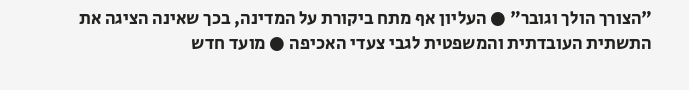"הצורך הולך וגובר" ● העליון אף מתח ביקורת על המדינה, בכך שאינה הציגה את התשתית העובדתית והמשפטית לגבי צעדי האכיפה ● מועד חדש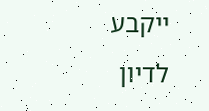ייקבע לדיון